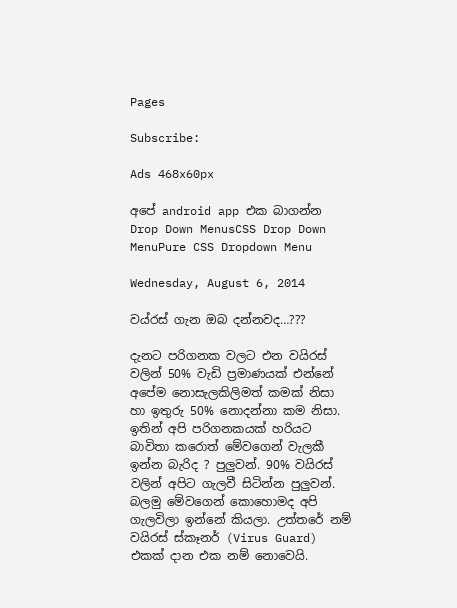Pages

Subscribe:

Ads 468x60px

අපේ android app එක බාගන්න
Drop Down MenusCSS Drop Down MenuPure CSS Dropdown Menu

Wednesday, August 6, 2014

වය්රස් ගැන ඔබ දන්නවද…???

දැනට පරිගනක වලට එන වයිරස් වලින් 50% වැඩි ප්‍රමාණයක් එන්නේ අපේම නොසැලකිලිමත් කමක් නිසා හා ඉතුරු 50% නොදන්නා කම නිසා. ඉතින් අපි පරිගනකයක් හරියට බාවිතා කරොත් මේවගෙන් වැලකී ඉන්න බැරිද ? පුලුවන්. 90% වයිරස් වලින් අපිට ගැලවී සිටින්න පුලුවන්.  බලමු මේවගෙන් කොහොමද අපි ගැලවිලා ඉන්නේ කියලා. උත්තරේ නම් වයිරස් ස්කෑනර් (Virus Guard) එකක් දාන එක නම් නොවෙයි.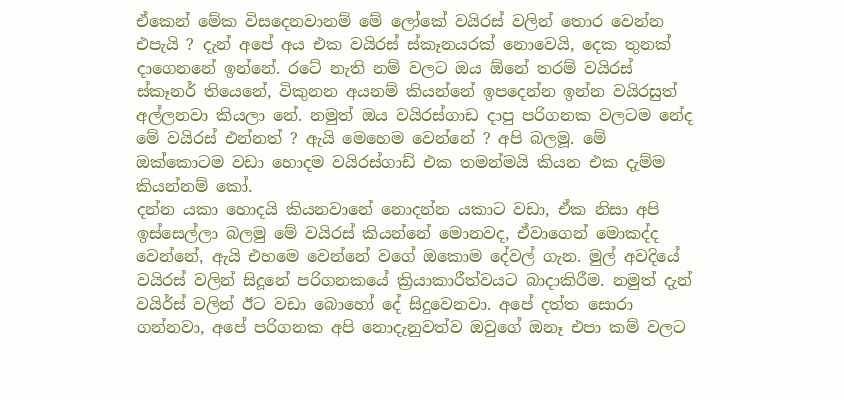ඒකෙන් මේක විසදෙනවානම් මේ ලෝකේ වයිරස් වලින් තොර වෙන්න එපැයි ? දැන් අපේ අය එක වයිරස් ස්කෑනයරක් නොවෙයි, දෙක තුනක් දාගෙනනේ ඉන්නේ. රටේ නැති නම් වලට ඔය ඕනේ තරම් වයිරස් ස්කෑනර් තියෙනේ, විකුනන අයනම් කියන්නේ ඉපදෙන්න ඉන්න වයිරසුත් අල්ලනවා කියලා නේ. නමුත් ඔය වයිරස්ගාඩ දාපු පරිගනක වලටම නේද මේ වයිරස් එන්නත් ? ඇයි මෙහෙම වෙන්නේ ? අපි බලමූ. මේ ඔක්කොටම වඩා හොදම වයිරස්ගාඩ් එක තමන්මයි කියන එක දැම්ම
කියන්නම් කෝ.
දන්න යකා හොදයි කියනවානේ නොදන්න යකාට වඩා, ඒක නිසා අපි ඉස්සෙල්ලා බලමු මේ වයිරස් කියන්නේ මොනවද, ඒවාගෙන් මොකද්ද වෙන්නේ, ඇයි එහමෙ වෙන්නේ වගේ ඔකොම දේවල් ගැන. මුල් අවදියේ වයිරස් වලින් සිදූනේ පරිගනකයේ ක්‍රියාකාරීත්වයට බාදාකිරීම. නමුත් දැන් වයිර්ස් වලින් ඊට වඩා බොහෝ දේ සිදුවෙනවා. අපේ දත්ත සොරා ගන්නවා, අපේ පරිගනක අපි නොදැනුවත්ව ඔවුගේ ඔනෑ එපා කම් වලට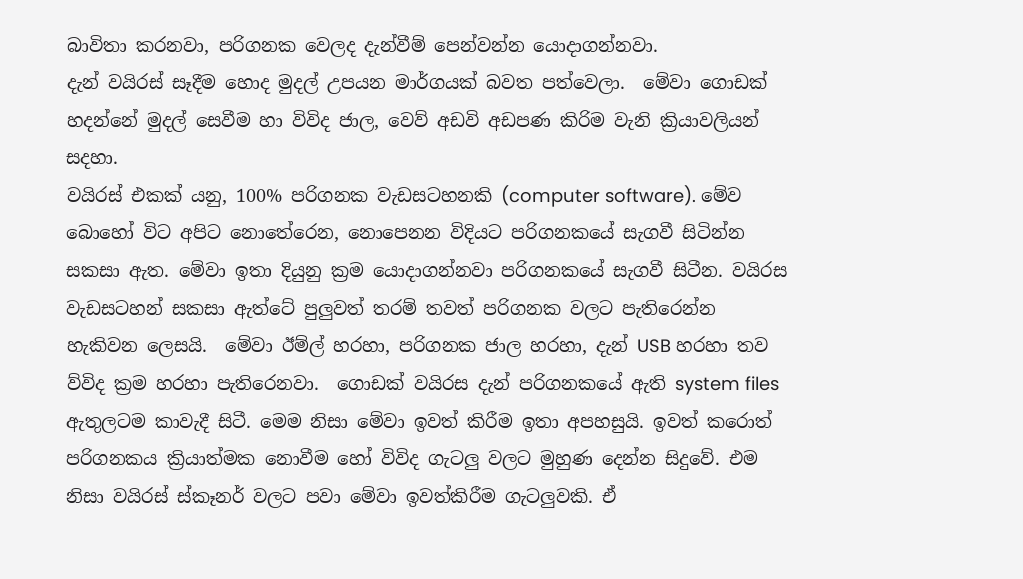බාවිතා කරනවා, පරිගනක වෙලද දැන්වීම් පෙන්වන්න යොදාගන්නවා.
දැන් වයිරස් සෑදීම හොද මුදල් උපයන මාර්ගයක් බවත පත්වෙලා.  මේවා ගොඩක් හදන්නේ මුදල් සෙවීම හා විවිද ජාල, වෙව් අඩවි අඩපණ කිරිම වැනි ක්‍රියාවලියන් සදහා.
වයිරස් එකක් යනු, 100% පරිගනක වැඩසටහනකි (computer software). මේව බොහෝ විට අපිට නොතේරෙන, නොපෙනන විදියට පරිගනකයේ සැගවී සිටින්න සකසා ඇත. මේවා ඉතා දියුනු ක්‍රම යොදාගන්නවා පරිගනකයේ සැගවී සිටීන. වයිරස වැඩසටහන් සකසා ඇත්ටේ පුලුවත් තරම් තවත් පරිගනක වලට පැතිරෙන්න හැකිවන ලෙසයි.  මේවා ඊම්ල් හරහා, පරිගනක ජාල හරහා, දැන් USB හරහා තව ව්විද ක්‍රම හරහා පැතිරෙනවා.  ගොඩක් වයිරස දැන් පරිගනකයේ ඇති system files ඇතුලටම කාවැදී සිටී. මෙම නිසා මේවා ඉවත් කිරීම ඉතා අපහසුයි. ඉවත් කරොත් පරිගනකය ක්‍රියාත්මක නොවීම හෝ විවිද ගැටලු වලට මුහුණ දෙන්න සිදුවේ. එම නිසා වයිරස් ස්කෑනර් වලට පවා මේවා ඉවත්කිරීම ගැටලුවකි. ඒ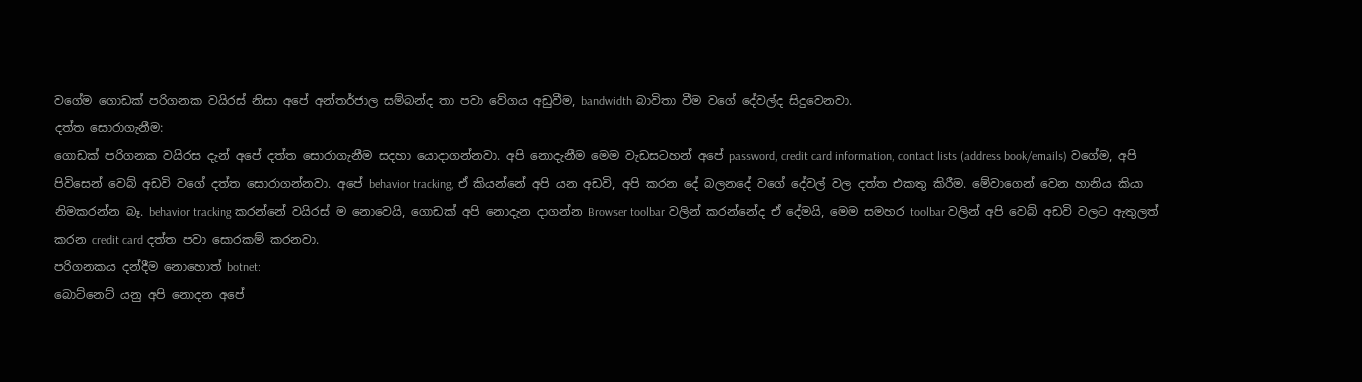වගේම ගොඩක් පරිගනක වයිරස් නිසා අපේ අන්තර්ජාල සම්බන්ද තා පවා වේගය අඩුවීම, bandwidth බාවිතා වීම වගේ දේවල්ද සිදුවෙනවා.
දත්ත සොරාගැනීම:
ගොඩක් පරිගනක වයිරස දැන් අපේ දත්ත සොරාගැනීම සදහා යොදාගන්නවා. අපි නොදැනීම මෙම වැඩසටහන් අපේ password, credit card information, contact lists (address book/emails) වගේම, අපි පිවිසෙන් වෙබ් අඩවි වගේ දත්ත සොරාගන්නවා. අපේ behavior tracking, ඒ කියන්නේ අපි යන අඩවි, අපි කරන දේ බලනදේ වගේ දේවල් වල දත්ත එකතු කිරීම. මේවාගෙන් වෙන හානිය කියා නිමකරන්න බෑ. behavior tracking කරන්නේ වයිරස් ම නොවෙයි, ගොඩක් අපි නොදැන දාගන්න Browser toolbar වලින් කරන්නේද ඒ දේමයි, මෙම සමහර toolbar වලින් අපි වෙබ් අඩවි වලට ඇතුලත් කරන credit card දත්ත පවා සොරකම් කරනවා.
පරිගනකය දන්දීම නොහොත් botnet:
බොට්නෙට් යනු අපි නොදන අපේ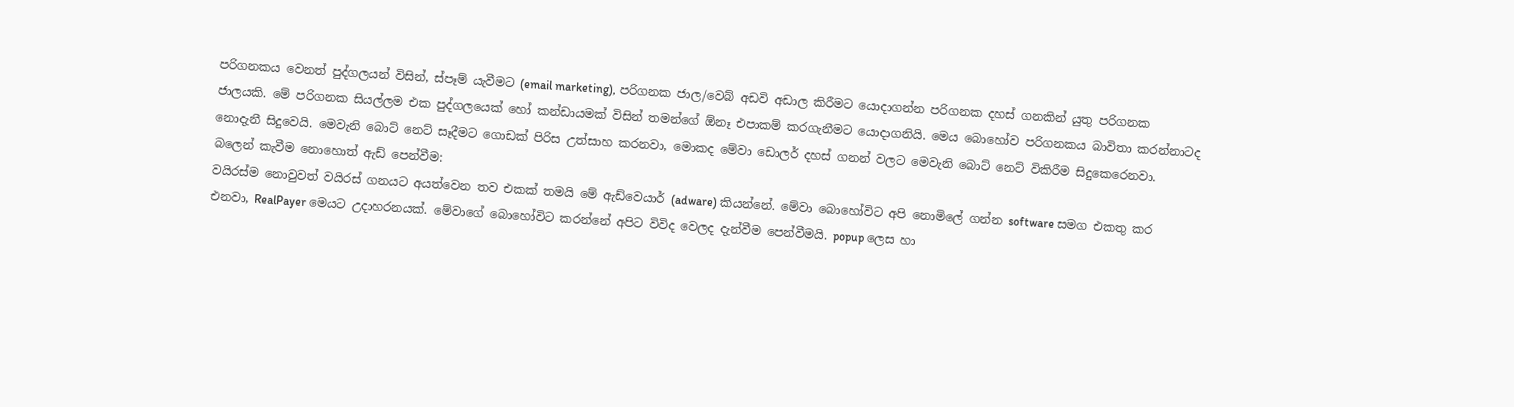පරිගනකය වෙනත් පුද්ගලයන් විසින්, ස්පෑම් යැවීමට (email marketing), පරිගනක ජාල/වෙබ් අඩවි අඩාල කිරීමට යොදාගන්න පරිගනක දහස් ගනකින් යුතු පරිගනක ජාලයකි. මේ පරිගනක සියල්ලම එක පුද්ගලයෙක් හෝ කන්ඩායමක් විසින් තමන්ගේ ඕනෑ එපාකම් කරගැනීමට යොදාගනියි. මෙය බොහෝව පරිගනකය බාවිතා කරන්නාටද නොදැනී සිදුවෙයි. මෙවැනි බොට් නෙට් සෑදීමට ගොඩක් පිරිස උත්සාහ කරනවා, මොකද මේවා ඩොලර් දහස් ගනන් වලට මෙවැනි බොට් නෙට් විකිරීම සිදුකෙරෙනවා.
බලෙන් කැවීම නොහොත් ඇඩ් පෙන්වීම:
වයිරස්ම නොවුවත් වයිරස් ගනයට අයත්වෙන තව එකක් තමයි මේ ඇඩ්වෙයාර් (adware) කියන්නේ. මේවා බොහෝවිට අපි නොමිලේ ගන්න software සමග එකතු කර එනවා, RealPayer මෙයට උදාහරනයක්. මේවාගේ බොහෝවිට කරන්නේ අපිට විවිද වෙලද දැන්වීම පෙන්වීමයි. popup ලෙස හා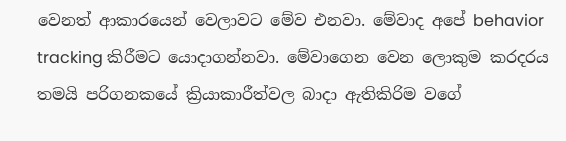වෙනත් ආකාරයෙන් වෙලාවට මේව එනවා. මේවාද අපේ behavior tracking කිරීමට යොදාගන්නවා. මේවාගෙන වෙන ලොකුම කරදරය තමයි පරිගනකයේ ක්‍රියාකාරීත්වල බාදා ඇතිකිරිම වගේ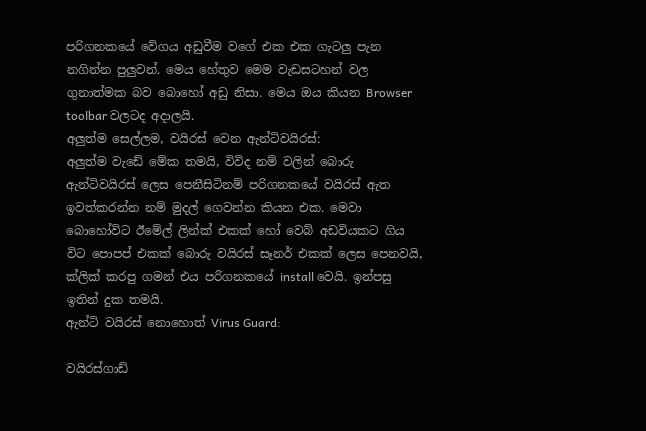පරිගනකයේ වේගය අඩුවීම වගේ එක එක ගැටලු පැන නගින්න පුලුවන්. මෙය හේතුව මෙම වැඩසටහන් වල ගුනාත්මක බව බොහෝ අඩු නිසා. මෙය ඔය කියන Browser toolbar වලටද අදාලයි.
අලුත්ම සෙල්ලම, වයිරස් වෙන ඇන්ටිවයිරස්:
අලුත්ම වැඩේ මේක තමයි, විවිද නම් වලින් බොරු ඇන්ටිවයිරස් ලෙස පෙනීසිටිනම් පරිගනකයේ වයිරස් ඇත ඉවත්කරන්න නම් මුදල් ගෙවන්න කියන එක. මෙවා බොහෝවිට ඊමේල් ලින්ක් එකක් හෝ වෙබ් අඩවියකට ගිය විට පොපප් එකක් බොරු වයිරස් සෑනර් එකක් ලෙස පෙනවයි, ක්ලික් කරපු ගමන් එය පරිගනකයේ install වෙයි. ඉන්පසු ඉතින් දුක තමයි.
ඇන්ටි වයිරස් නොහොත් Virus Guard:

වයිරස්ගාඩ්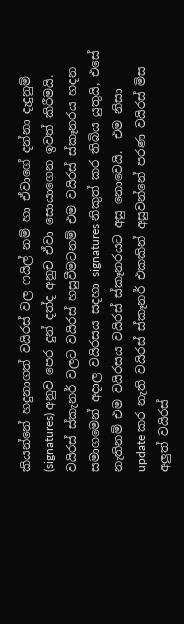කියන්නේ හදුනාගත් වයිරස් වල ෆයිල් නම් හා ඒවාගේ දන්නා දැදුනුම් (signatures) අනුව පෙර දුන් දත්ද අනුච ඒවා සොයාගෙන ඉවත් කිරීමයි. වයිරස් ස්කැනර් වලට වයිරස් හසුවීමටනම් එම වයිරස් ස්කෑනරය හදන සමාගමෙන් අදාල වයිරසය සදහා signatures නිකුත් කර තිබිය යුතුයි, එසේ නැතිනම් එම වයිරසය වයිරස් ස්කෑනරයට අසු නොවෙයි.  එම නිසා update කර නැති වයිරස් ස්කෑනර් එකකින් අසුවන්නේ පරණ වයිරස් මිස අලුත් වයිරස්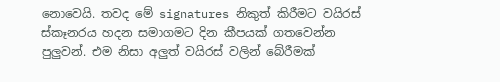නොවෙයි. තවද මේ signatures නිකුත් කිරීමට වයිරස් ස්කෑනරය හදන සමාගමට දින කීපයක් ගතවෙන්න පුලුවන්. එම නිසා අලුත් වයිරස් වලින් බේරීමක්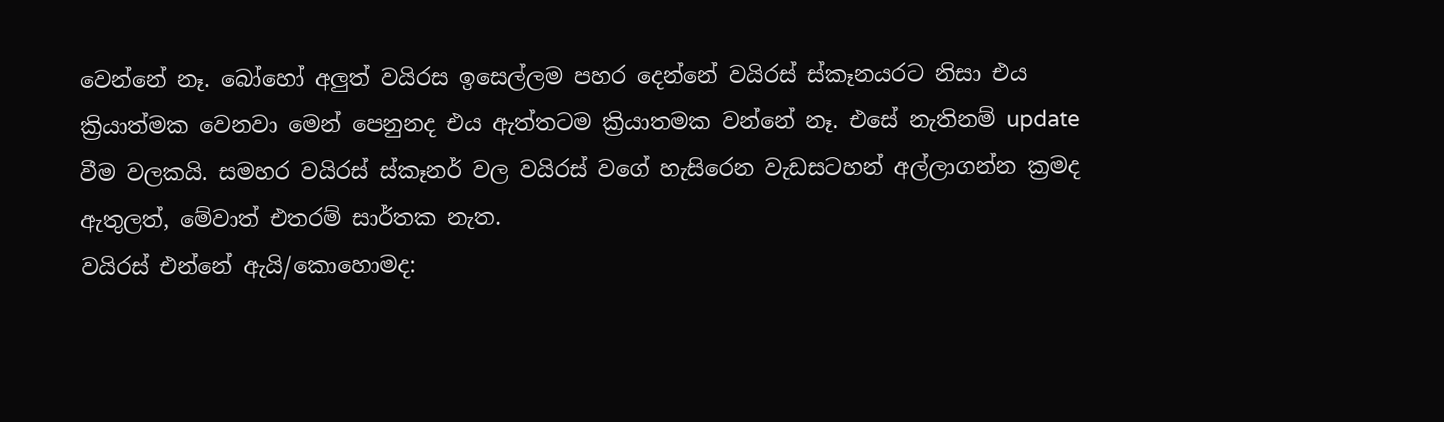වෙන්නේ නෑ. බෝහෝ අලුත් වයිරස ඉසෙල්ලම පහර දෙන්නේ වයිරස් ස්කෑනයරට නිසා එය ක්‍රියාත්මක වෙනවා මෙන් පෙනුනද එය ඇත්තටම ක්‍රියාතමක වන්නේ නෑ. එසේ නැතිනම් update වීම වලකයි. සමහර වයිරස් ස්කෑනර් වල වයිරස් වගේ හැසිරෙන වැඩසටහන් අල්ලාගන්න ක්‍රමද ඇතුලත්, මේවාත් එතරම් සාර්තක නැත.
වයිරස් එන්නේ ඇයි/කොහොමද: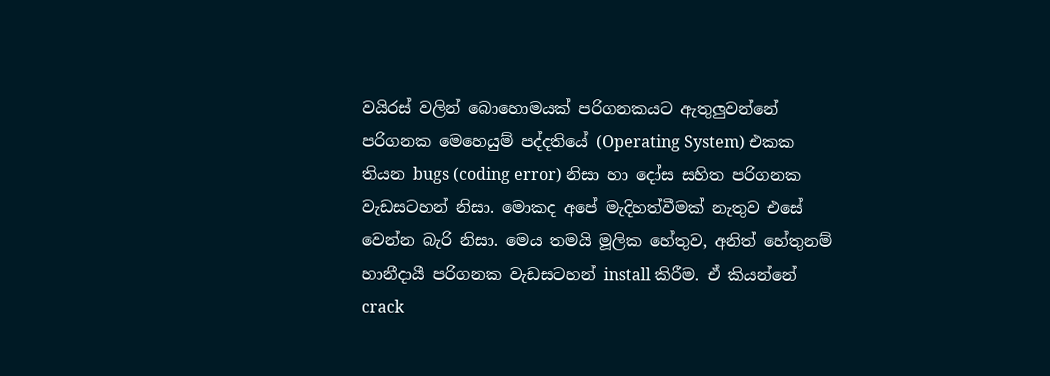වයිරස් වලින් බොහොමයක් පරිගනකයට ඇතුලුවන්නේ පරිගනක මෙහෙයුම් පද්දතියේ (Operating System) එකක තියන bugs (coding error) නිසා හා දෝස සහිත පරිගනක වැඩසටහන් නිසා. මොකද අපේ මැදිහත්වීමක් නැතුව එසේ වෙන්න බැරි නිසා. මෙය තමයි මූලික හේතුව, අනිත් හේතුනම් හානීදායී පරිගනක වැඩසටහන් install කිරීම. ඒ කියන්නේ crack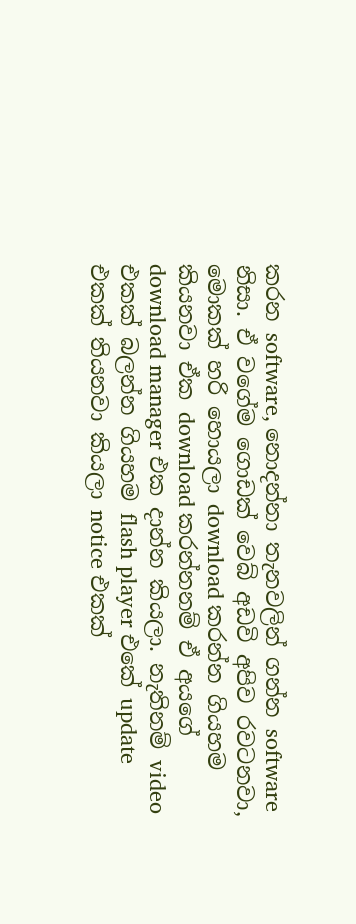කරන software, නොදන්නා තැනවලින් ගන්න software නිසා. ඒ වගේම ගොඩක් වෙබ් අඩවි අපිව රවටනවා, මොකක් හරි හොයලා download කරන්න ගියහම කියනවා ඒක download කරන්නනම් ඒ අයගේ download manager එක දාන්න කියලා. නැතිනම් video එකක් බලන්න ගියහම flash player එකේ update එකක් තියනවා කියලා notice එකක්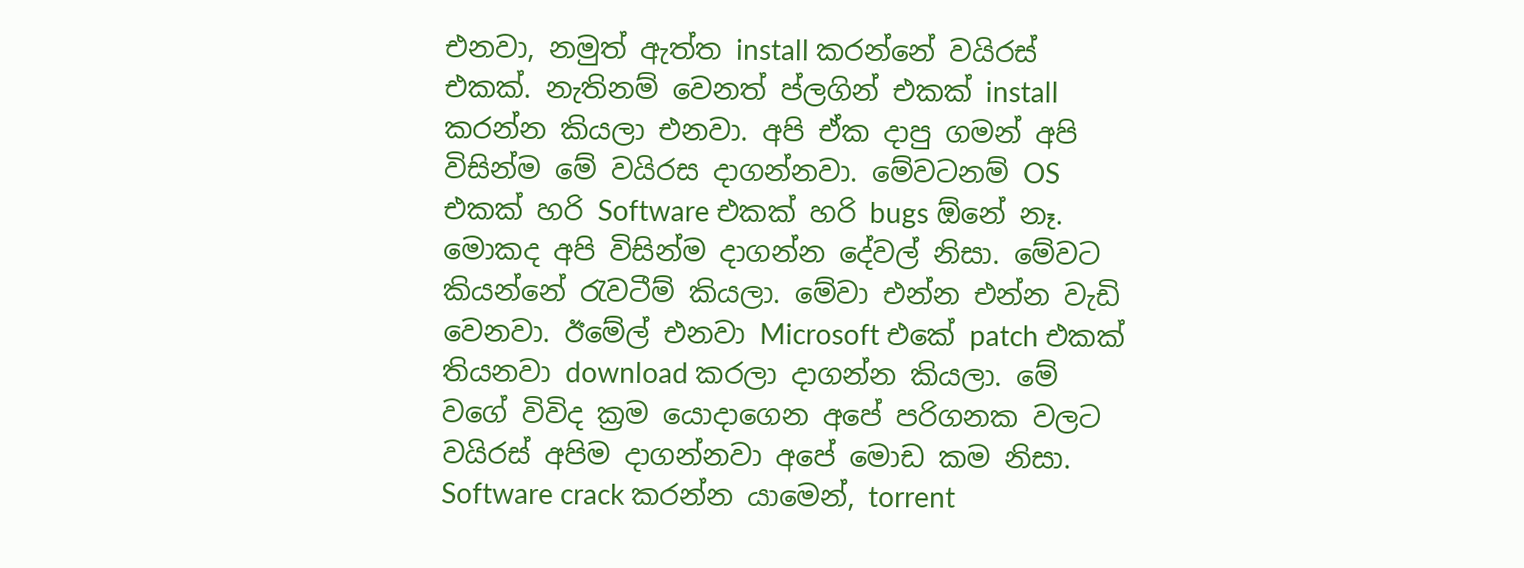එනවා, නමුත් ඇත්ත install කරන්නේ වයිරස් එකක්. නැතිනම් වෙනත් ප්ලගින් එකක් install කරන්න කියලා එනවා. අපි ඒක දාපු ගමන් අපි විසින්ම මේ වයිරස දාගන්නවා. මේවටනම් OS එකක් හරි Software එකක් හරි bugs ඕනේ නෑ. මොකද අපි විසින්ම දාගන්න දේවල් නිසා. මේවට කියන්නේ රැවටීම් කියලා. මේවා එන්න එන්න වැඩි වෙනවා. ඊමේල් එනවා Microsoft එකේ patch එකක් තියනවා download කරලා දාගන්න කියලා. මේ වගේ විවිද ක්‍රම යොදාගෙන අපේ පරිගනක වලට වයිරස් අපිම දාගන්නවා අපේ මොඩ කම නිසා.
Software crack කරන්න යාමෙන්, torrent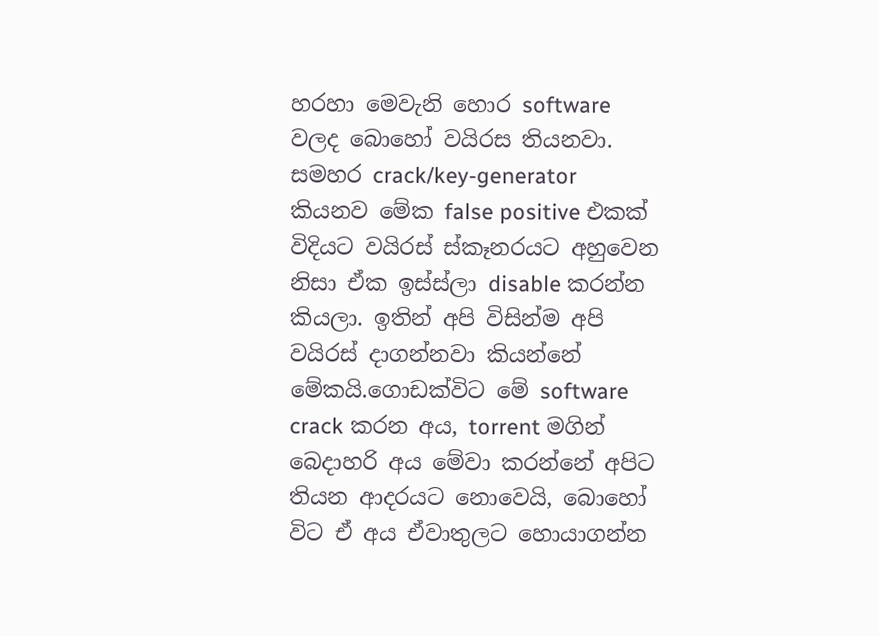හරහා මෙවැනි හොර software වලද බොහෝ වයිරස තියනවා. සමහර crack/key-generator කියනව මේක false positive එකක් විදියට වයිරස් ස්කෑනරයට අහුවෙන නිසා ඒක ඉස්ස්ලා disable කරන්න කියලා. ඉතින් අපි විසින්ම අපි වයිරස් දාගන්නවා කියන්නේ මේකයි.ගොඩක්විට මේ software crack කරන අය, torrent මගින් බෙදාහරි අය මේවා කරන්නේ අපිට තියන ආදරයට නොවෙයි, බොහෝ විට ඒ අය ඒවාතුලට හොයාගන්න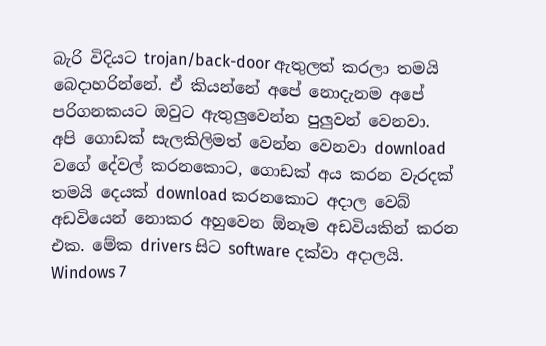බැරි විදියට trojan/back-door ඇතුලත් කරලා තමයි බෙදාහරින්නේ. ඒ කියන්නේ අපේ නොදැනම අපේ පරිගනකයට ඔවුට ඇතුලුවෙන්න පුලුවන් වෙනවා.
අපි ගොඩක් සැලකිලිමත් වෙන්න වෙනවා download වගේ දේවල් කරනකොට, ගොඩක් අය කරන වැරදක් තමයි දෙයක් download කරනකොට අදාල වෙබ් අඩවියෙන් නොකර අහුවෙන ඕනෑම අඩවියකින් කරන එක. මේක drivers සිට software දක්වා අදාලයි. Windows 7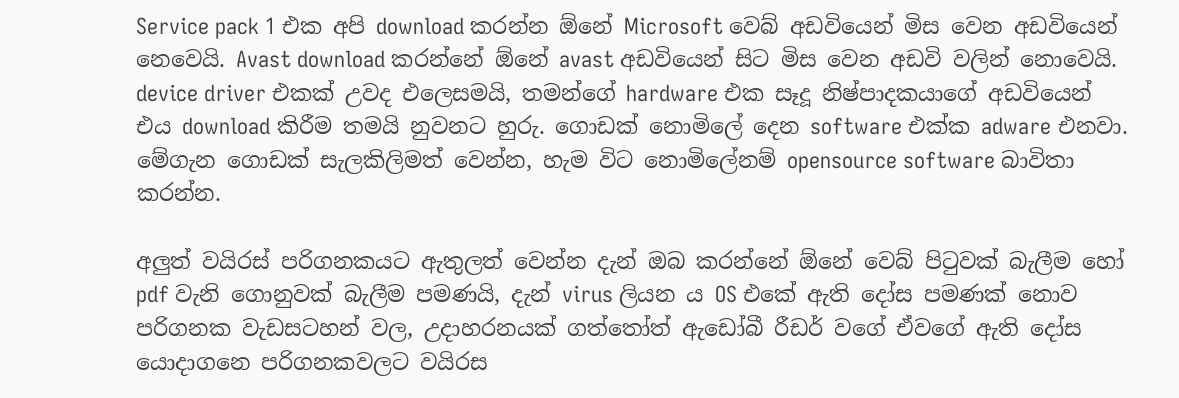Service pack 1 එක අපි download කරන්න ඕනේ Microsoft වෙබ් අඩවියෙන් මිස වෙන අඩවියෙන් නෙවෙයි. Avast download කරන්නේ ඕනේ avast අඩවියෙන් සිට මිස වෙන අඩවි වලින් නොවෙයි. device driver එකක් උවද එලෙසමයි, තමන්ගේ hardware එක සෑදූ නිෂ්පාදකයාගේ අඩවියෙන් එය download කිරීම තමයි නුවනට හුරු. ගොඩක් නොමිලේ දෙන software එක්ක adware එනවා. මේගැන ගොඩක් සැලකිලිමත් වෙන්න, හැම විට නොමිලේනම් opensource software බාවිතා කරන්න.

අලුත් වයිරස් පරිගනකයට ඇතුලත් වෙන්න දැන් ඔබ කරන්නේ ඕනේ වෙබ් පිටුවක් බැලීම හෝ pdf වැනි ගොනුවක් බැලීම පමණයි, දැන් virus ලියන ය OS එකේ ඇති දෝස පමණක් නොව පරිගනක වැඩසටහන් වල, උදාහරනයක් ගත්තෝත් ඇඩෝබී රීඩර් වගේ ඒවගේ ඇති දෝස යොදාගනෙ පරිගනකවලට වයිරස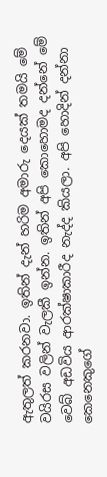ඇතුලත් කරනවා. ඉතින් දැන් හරිම අමාරු දෙයක් තමයි මේ වයිරස වලින් වැලකී ඉන්න. ඉතින් අපි කොහොමද දන්නේ මේ වෙබ් අඩවිය ආරක්ෂාකාරීද නැද්ද කියලා. අපි හොදින් දන්නා කෙනෙකුගේ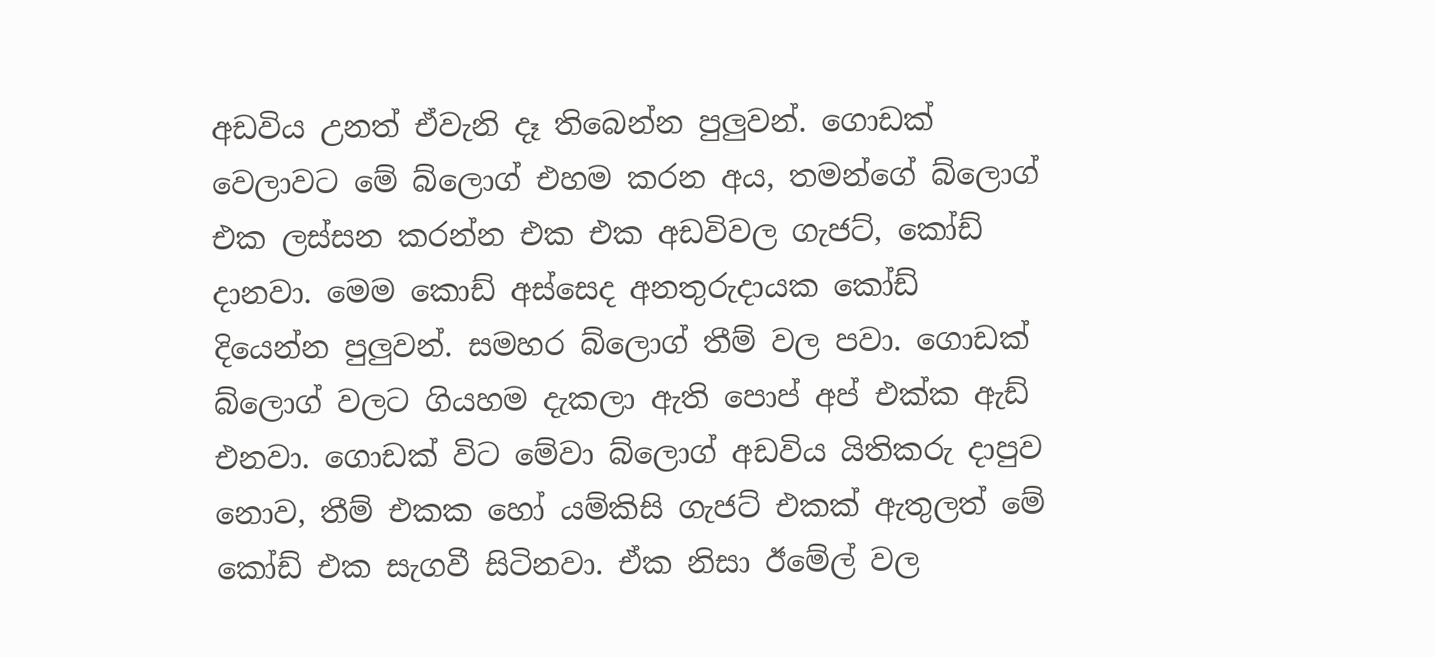අඩවිය උනත් ඒවැනි දෑ තිබෙන්න පුලුවන්. ගොඩක් වෙලාවට මේ බ්ලොග් එහම කරන අය, තමන්ගේ බ්ලොග් එක ලස්සන කරන්න එක එක අඩවිවල ගැජට්, කෝඩ් දානවා. මෙම කොඩ් අස්සෙද අනතුරුදායක කෝඩ් දියෙන්න පුලුවන්. සමහර බ්ලොග් තීම් වල පවා. ගොඩක් බ්ලොග් වලට ගියහම දැකලා ඇති පොප් අප් එක්ක ඇඩ් එනවා. ගොඩක් විට මේවා බ්ලොග් අඩවිය යිතිකරු දාපුව නොව, තීම් එකක හෝ යම්කිසි ගැජට් එකක් ඇතුලත් මේ කෝඩ් එක සැගවී සිටිනවා. ඒක නිසා ඊමේල් වල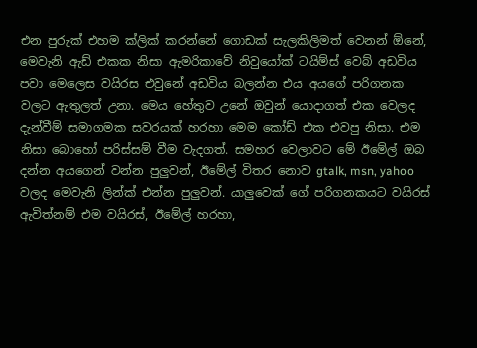එන පුරුක් එහම ක්ලික් කරන්නේ ගොඩක් සැලකිලිමත් වෙනන් ඕනේ, මෙවැනි ඇඩ් එකක නිසා ඇමරිකාවේ නිවුයෝක් ටයිම්ස් වෙබ් අඩවිය පවා මෙලෙස වයිරස එවුනේ අඩවිය බලන්න එය අයගේ පරිගනක වලට ඇතුලත් උනා. මෙය හේතුව උනේ ඔවුන් යොදාගත් එක වෙලද දැන්වීම් සමාගමක සවරයක් හරහා මෙම කෝඩ් එක එවපු නිසා. එම නිසා බොහෝ පරිස්සම් වීම වැදගත්. සමහර වෙලාවට මේ ඊමේල් ඔබ දන්න අයගෙන් වන්න පුලුවන්, ඊමේල් විතර නොව gtalk, msn, yahoo වලද මෙවැනි ලින්ක් එන්න පුලුවන්. යාලුවෙක් ගේ පරිගනකයට වයිරස් ඇවිත්නම් එම වයිරස්, ඊමේල් හරහා,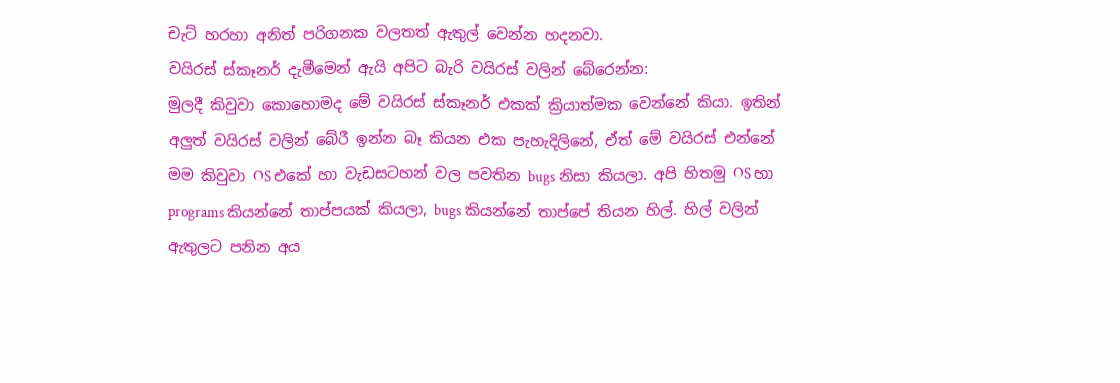චැට් හරහා අනිත් පරිගනක වලතත් ඇතුල් වෙන්න හදනවා.
වයිරස් ස්කෑනර් දැමීමෙන් ඇයි අපිට බැරි වයිරස් වලින් බේරෙන්න:
මුලදී කිවුවා කොහොමද මේ වයිරස් ස්කෑනර් එකක් ක්‍රියාත්මක වෙන්නේ කියා. ඉතින් අලුත් වයිරස් වලින් බේරී ඉන්න බෑ කියන එක පැහැදිලිනේ, ඒත් මේ වයිරස් එන්නේ මම කිවුවා OS එකේ හා වැඩසටහන් වල පවතින bugs නිසා කියලා. අපි හිතමු OS හා programs කියන්නේ තාප්පයක් කියලා, bugs කියන්නේ තාප්පේ තියන හිල්. හිල් වලින් ඇතුලට පනින අය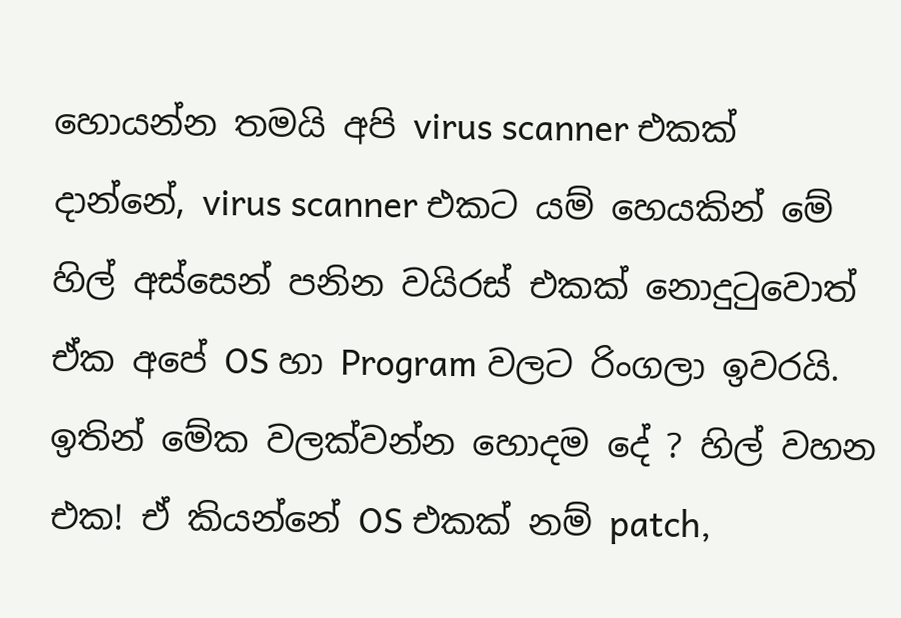හොයන්න තමයි අපි virus scanner එකක් දාන්නේ, virus scanner එකට යම් හෙයකින් මේ හිල් අස්සෙන් පනින වයිරස් එකක් නොදුටුවොත් ඒක අපේ OS හා Program වලට රිංගලා ඉවරයි. ඉතින් මේක වලක්වන්න හොදම දේ ? හිල් වහන එක! ඒ කියන්නේ OS එකක් නම් patch,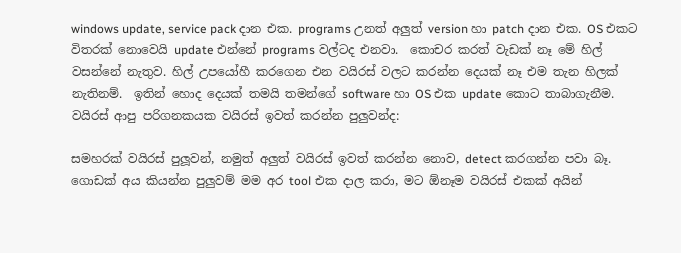windows update, service pack දාන එක. programs උනත් අලුත් version හා patch දාන එක. OS එකට විතරක් නොවෙයි update එන්නේ programs වල්ටද එනවා.  කොචර කරත් වැඩක් නෑ මේ හිල් වසන්නේ නැතුව. හිල් උපයෝහී කරගෙන එන වයිරස් වලට කරන්න දෙයක් නෑ එම තැන හිලක් නැතිනම්.  ඉතින් හොද දෙයක් තමයි තමන්ගේ software හා OS එක update කොට තාබාගැනීම.
වයිරස් ආපු පරිගනකයක වයිරස් ඉවත් කරන්න පුලුවන්ද:

සමහරක් වයිරස් පුලූවන්, නමුත් අලුත් වයිරස් ඉවත් කරන්න නොව, detect කරගන්න පවා බෑ. ගොඩක් අය කියන්න පුලුවම් මම අර tool එක දාල කරා, මට ඕනෑම වයිරස් එකක් අයින්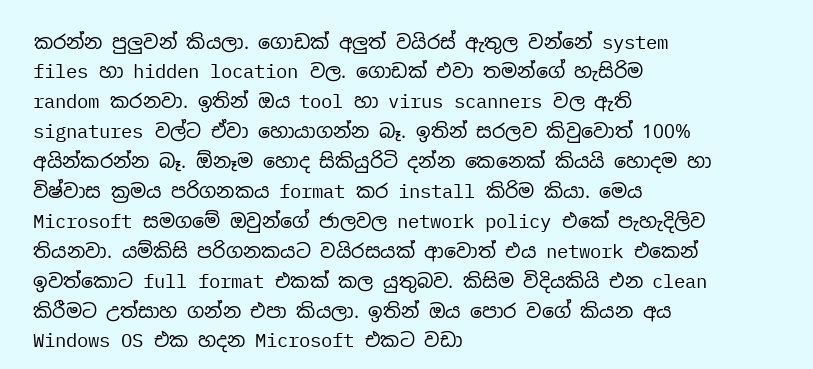කරන්න පුලුවන් කියලා. ගොඩක් අලුත් වයිරස් ඇතුල වන්නේ system files හා hidden location වල. ගොඩක් එවා තමන්ගේ හැසිරිම random කරනවා. ඉතින් ඔය tool හා virus scanners වල ඇති signatures වල්ට ඒවා හොයාගන්න බෑ. ඉතින් සරලව කිවුවොත් 100% අයින්කරන්න බෑ. ඕනෑම හොද සිකියුරිටි දන්න කෙනෙක් කියයි හොදම හා විෂ්වාස ක්‍රමය පරිගනකය format කර install කිරිම කියා. මෙය Microsoft සමගමේ ඔවුන්ගේ ජාලවල network policy එකේ පැහැදිලිව තියනවා. යම්කිසි පරිගනකයට වයිරසයක් ආවොත් එය network එකෙන් ඉවත්කොට full format එකක් කල යුතුබව. කිසිම විදියකියි එන clean කිරීමට උත්සාහ ගන්න එපා කියලා. ඉතින් ඔය පොර වගේ කියන අය Windows OS එක හදන Microsoft එකට වඩා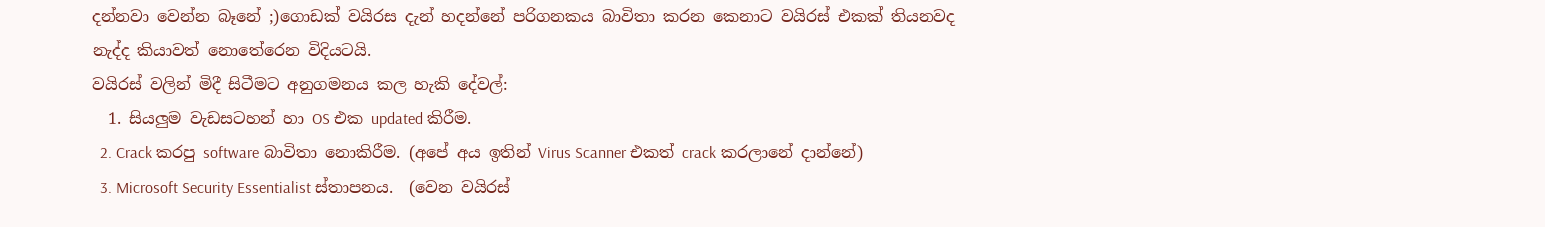දන්නවා වෙන්න බෑනේ ;)ගොඩක් වයිරස දැන් හදන්නේ පරිගනකය බාවිතා කරන කෙනාට වයිරස් එකක් තියනවද නැද්ද කියාවත් නොතේරෙන විදියටයි.
වයිරස් වලින් මිදී සිටීමට අනුගමනය කල හැකි දේවල්:
  1. සියලුම වැඩසටහන් හා OS එක updated කිරීම.
  2. Crack කරපු software බාවිතා නොකිරීම. (අපේ අය ඉතින් Virus Scanner එකත් crack කරලානේ දාන්නේ)
  3. Microsoft Security Essentialist ස්තාපනය.  (වෙන වයිරස්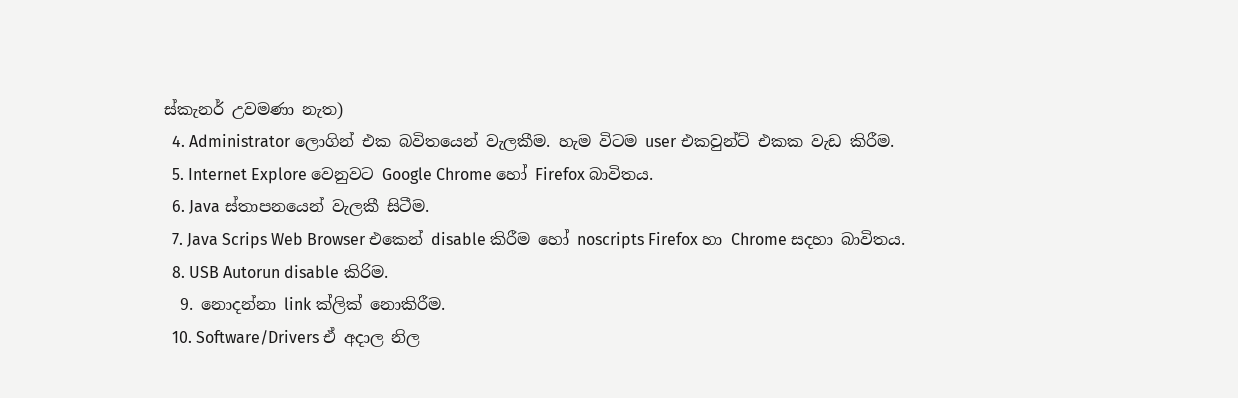ස්කැනර් උවමණා නැත)
  4. Administrator ලොගින් එක බවිතයෙන් වැලකීම. හැම විටම user එකවුන්ට් එකක වැඩ කිරීම.
  5. Internet Explore වෙනුවට Google Chrome හෝ Firefox බාවිතය.
  6. Java ස්තාපනයෙන් වැලකී සිටීම.
  7. Java Scrips Web Browser එකෙන් disable කිරීම හෝ noscripts Firefox හා Chrome සදහා බාවිතය.
  8. USB Autorun disable කිරිම.
  9. නොදන්නා link ක්ලික් නොකිරීම.
  10. Software/Drivers ඒ අදාල නිල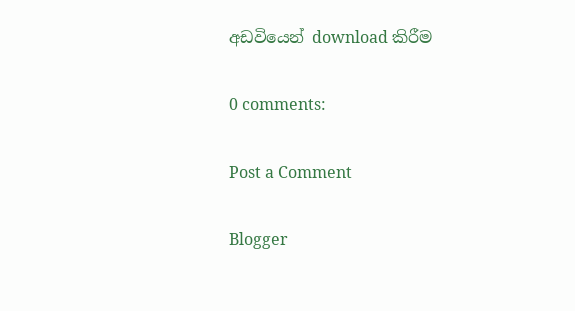අඩවියෙන් download කිරීම

0 comments:

Post a Comment

Blogger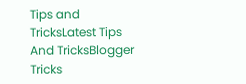Tips and TricksLatest Tips And TricksBlogger Tricks